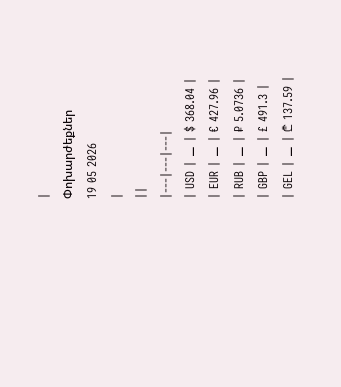|
Փոխարժեքներ
19 05 2026
|
||
|---|---|---|
| USD | ⚊ | $ 368.04 |
| EUR | ⚊ | € 427.96 |
| RUB | ⚊ | ₽ 5.0736 |
| GBP | ⚊ | £ 491.3 |
| GEL | ⚊ | ₾ 137.59 |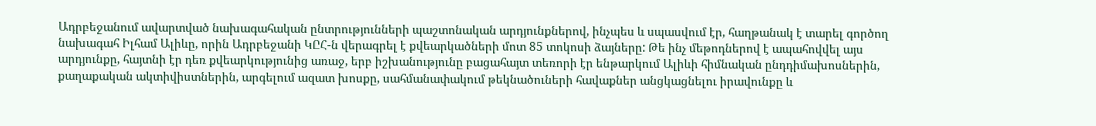Ադրբեջանում ավարտված նախագահական ընտրությունների պաշտոնական արդյունքներով, ինչպես և սպասվում էր, հաղթանակ է տարել գործող նախագահ Իլհամ Ալիևը, որին Ադրբեջանի ԿԸՀ-ն վերագրել է քվեարկածների մոտ 85 տոկոսի ձայները: Թե ինչ մեթոդներով է ապահովվել այս արդյունքը, հայտնի էր դեռ քվեարկությունից առաջ, երբ իշխանությունը բացահայտ տեռորի էր ենթարկում Ալիևի հիմնական ընդդիմախոսներին, քաղաքական ակտիվիստներին, արգելում ազատ խոսքը, սահմանափակում թեկնածուների հավաքներ անցկացնելու իրավունքը և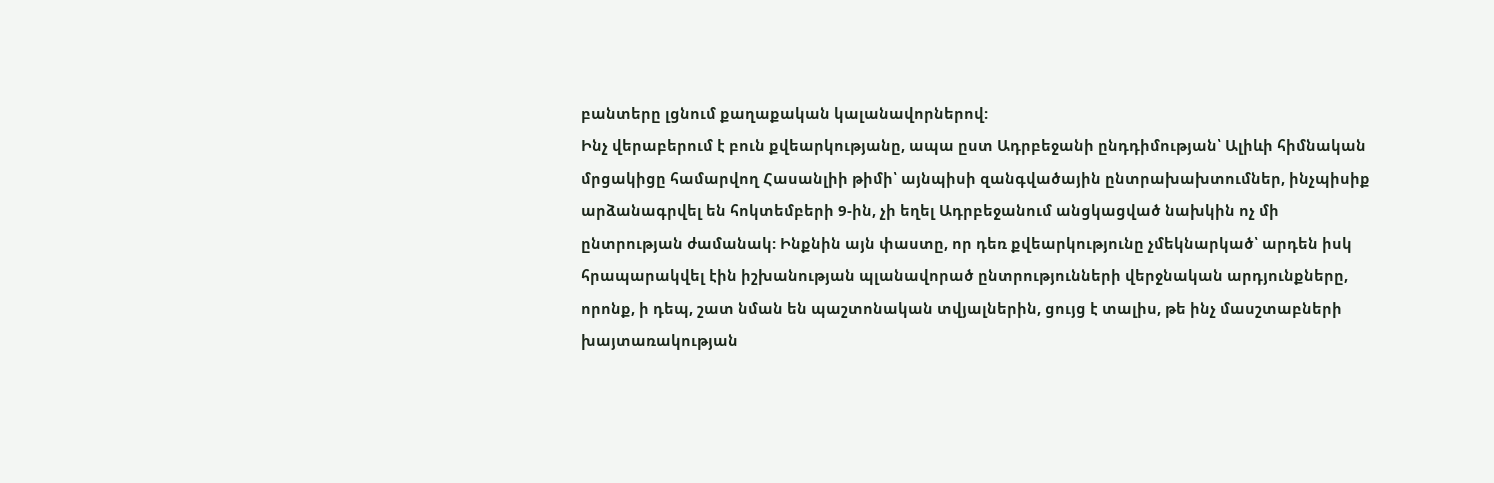բանտերը լցնում քաղաքական կալանավորներով:
Ինչ վերաբերում է բուն քվեարկությանը, ապա ըստ Ադրբեջանի ընդդիմության՝ Ալիևի հիմնական մրցակիցը համարվող Հասանլիի թիմի՝ այնպիսի զանգվածային ընտրախախտումներ, ինչպիսիք արձանագրվել են հոկտեմբերի 9-ին, չի եղել Ադրբեջանում անցկացված նախկին ոչ մի ընտրության ժամանակ: Ինքնին այն փաստը, որ դեռ քվեարկությունը չմեկնարկած՝ արդեն իսկ հրապարակվել էին իշխանության պլանավորած ընտրությունների վերջնական արդյունքները, որոնք, ի դեպ, շատ նման են պաշտոնական տվյալներին, ցույց է տալիս, թե ինչ մասշտաբների խայտառակության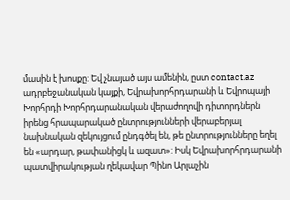մասին է խոսքը: Եվ չնայած այս ամենին, ըստ contact.az ադրբեջանական կայքի, Եվրախորհրդարանի և Եվրոպայի Խորհրդի Խորհրդարանական վերաժողովի դիտորդներն իրենց հրապարակած ընտրությունների վերաբերյալ նախնական զեկույցում ընդգծել են, թե ընտրությունները եղել են «արդար, թափանիցկ և ազատ»: Իսկ Եվրախորհրդարանի պատվիրակության ղեկավար Պինո Արլաչին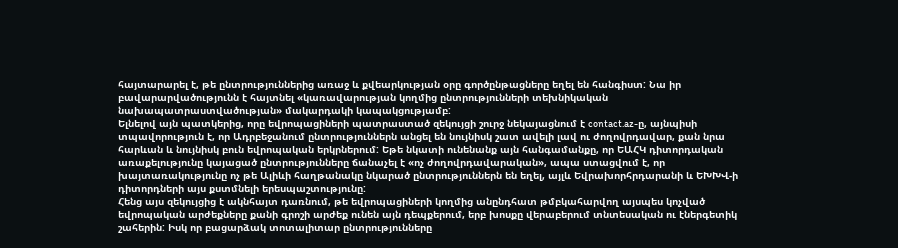հայտարարել է, թե ընտրություններից առաջ և քվեարկության օրը գործընթացները եղել են հանգիստ: Նա իր բավարարվածությունն է հայտնել «կառավարության կողմից ընտրությունների տեխնիկական նախապատրաստվածության» մակարդակի կապակցությամբ:
Ելնելով այն պատկերից, որը եվրոպացիների պատրաստած զեկույցի շուրջ նեկայացնում է contact.az-ը, այնպիսի տպավորություն է, որ Ադրբեջանում ընտրություններն անցել են նույնիսկ շատ ավելի լավ ու ժողովրդավար, քան նրա հարևան և նույնիսկ բուն եվրոպական երկրներում: Եթե նկատի ունենանք այն հանգամանքը, որ ԵԱՀԿ դիտորդական առաքելությունը կայացած ընտրությունները ճանաչել է «ոչ ժողովրդավարական», ապա ստացվում է, որ խայտառակությունը ոչ թե Ալիևի հաղթանակը նկարած ընտրություններն են եղել, այլև Եվրախորհրդարանի և ԵԽԽՎ-ի դիտորդների այս քստմնելի երեսպաշտությունը:
Հենց այս զեկույցից է ակնհայտ դառնում, թե եվրոպացիների կողմից անընդհատ թմբկահարվող այսպես կոչված եվրոպական արժեքները քանի գրոշի արժեք ունեն այն դեպքերում, երբ խոսքը վերաբերում տնտեսական ու էներգետիկ շահերին: Իսկ որ բացարձակ տոտալիտար ընտրությունները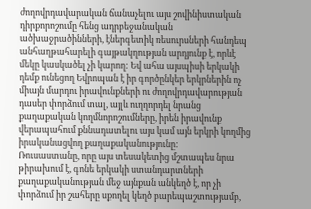ժողովրդավարական ճանաչելու այս շովինիստական դիրքորոշումը հենց ադրբեջանական ածխաջրածինների, էներգետիկ ռեսուրսների հանդեպ անհաղթահարելի գայթակղության արդյունք է, որևէ մեկը կասկածել չի կարող: Եվ ահա այսպիսի երկակի դեմք ունեցող Եվրոպան է իր գործընկեր երկրներին ոչ միայն մարդու իրավունքների ու ժողովրդավարության դասեր փորձում տալ, այլև ուղղորդել նրանց քաղաքական կողմնորոշումները, իրեն իրավունք վերապահում քննադատելու այս կամ այն երկրի կողմից իրականացվող քաղաքականությունը:
Ռուսաստանը, որը այս տեսակետից մշտապես նրա թիրախում է, գոնե երկակի ստանդարտների քաղաքականության մեջ այնքան անկեղծ է, որ չի փորձում իր շահերը սքողել կեղծ բարեպաշտությամբ,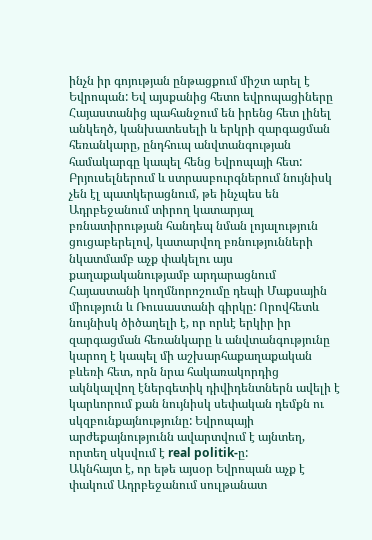ինչն իր գոյության ընթացքում միշտ արել է Եվրոպան: Եվ այսքանից հետո եվրոպացիները Հայաստանից պահանջում են իրենց հետ լինել անկեղծ, կանխատեսելի և երկրի զարգացման հեռանկարը, ընդհուպ անվտանգության համակարգը կապել հենց Եվրոպայի հետ: Բրյուսելներում և ստրասբուրգներում նույնիսկ չեն էլ պատկերացնում, թե ինչպես են Ադրբեջանում տիրող կատարյալ բռնատիրության հանդեպ նման լոյալություն ցուցաբերելով, կատարվող բռնությունների նկատմամբ աչք փակելու այս քաղաքականությամբ արդարացնում Հայաստանի կողմնորոշումը դեպի Մաքսային միություն և Ռուսաստանի գիրկը: Որովհետև նույնիսկ ծիծաղելի է, որ որևէ երկիր իր զարգացման հեռանկարը և անվտանգությունը կարող է կապել մի աշխարհաքաղաքական բևեռի հետ, որն նրա հակառակորդից ակնկալվող էներգետիկ դիվիդենտներն ավելի է կարևորում քան նույնիսկ սեփական դեմքն ու սկզբունքայնությունը: Եվրոպայի արժեքայնությունն ավարտվում է այնտեղ, որտեղ սկսվում է real politik-ը:
Ակնհայտ է, որ եթե այսօր Եվրոպան աչք է փակում Ադրբեջանում սուլթանատ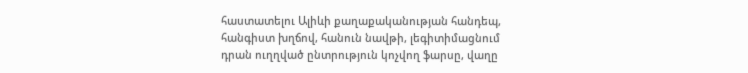հաստատելու Ալիևի քաղաքականության հանդեպ, հանգիստ խղճով, հանուն նավթի, լեգիտիմացնում դրան ուղղված ընտրություն կոչվող ֆարսը, վաղը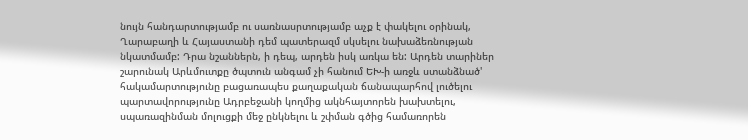նույն հանդարտությամբ ու սառնասրտությամբ աչք է փակելու օրինակ, Ղարաբաղի և Հայաստանի դեմ պատերազմ սկսելու նախաձեռնության նկատմամբ: Դրա նշաններն, ի դեպ, արդեն իսկ առկա են: Արդեն տարիներ շարունակ Արևմուտքը ծպտուն անգամ չի հանում ԵԽ-ի առջև ստանձնած' հակամարտությունը բացառապես քաղաքական ճանապարհով լուծելու պարտավորությունը Ադրբեջանի կողմից ակնհայտորեն խախտելու, սպառազինման մոլուցքի մեջ ընկնելու և շփման գծից համառորեն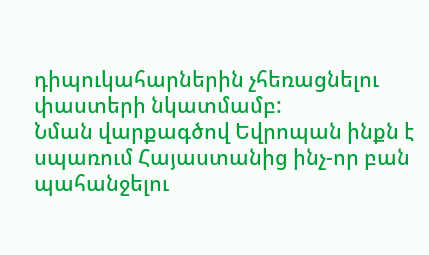դիպուկահարներին չհեռացնելու փաստերի նկատմամբ:
Նման վարքագծով Եվրոպան ինքն է սպառում Հայաստանից ինչ-որ բան պահանջելու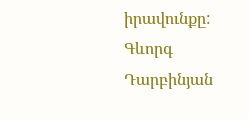իրավունքը:
Գևորգ Դարբինյան